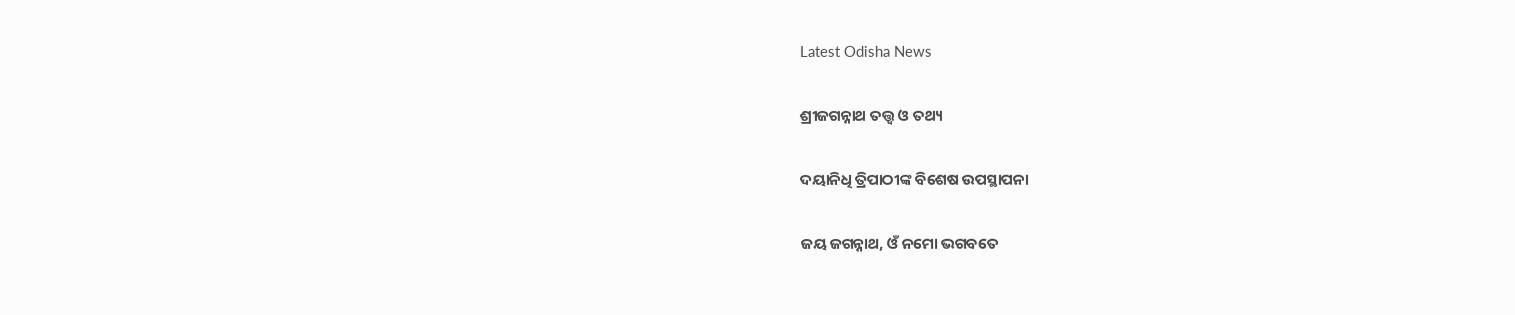Latest Odisha News

ଶ୍ରୀଜଗନ୍ନାଥ ତତ୍ତ୍ୱ ଓ ତଥ୍ୟ

ଦୟାନିଧି ତ୍ରିପାଠୀଙ୍କ ବିଶେଷ ଉପସ୍ଥାପନା

ଜୟ ଜଗନ୍ନାଥ, ଓଁ ନମୋ ଭଗବତେ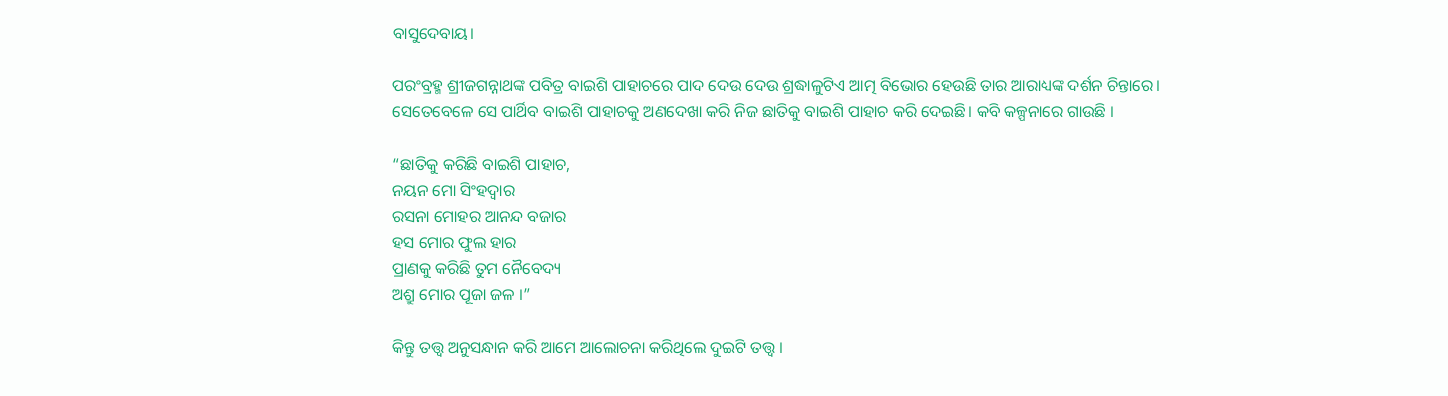ବାସୁଦେବାୟ।

ପରଂବ୍ରହ୍ମ ଶ୍ରୀଜଗନ୍ନାଥଙ୍କ ପବିତ୍ର ବାଇଶି ପାହାଚରେ ପାଦ ଦେଉ ଦେଉ ଶ୍ରଦ୍ଧାଳୁଟିଏ ଆତ୍ମ ବିଭୋର ହେଉଛି ତାର ଆରାଧ୍ୟଙ୍କ ଦର୍ଶନ ଚିନ୍ତାରେ। ସେତେବେଳେ ସେ ପାର୍ଥିବ ବାଇଶି ପାହାଚକୁ ଅଣଦେଖା କରି ନିଜ ଛାତିକୁ ବାଇଶି ପାହାଚ କରି ଦେଇଛି। କବି କଳ୍ପନାରେ ଗାଉଛି ।

“ଛାତିକୁ କରିଛି ବାଇଶି ପାହାଚ,
ନୟନ ମୋ ସିଂହଦ୍ୱାର
ରସନା ମୋହର ଆନନ୍ଦ ବଜାର
ହସ ମୋର ଫୁଲ ହାର
ପ୍ରାଣକୁ କରିଛି ତୁମ ନୈବେଦ୍ୟ
ଅଶ୍ରୁ ମୋର ପୂଜା ଜଳ ।”

କିନ୍ତୁ ତତ୍ତ୍ୱ ଅନୁସନ୍ଧାନ କରି ଆମେ ଆଲୋଚନା କରିଥିଲେ ଦୁଇଟି ତତ୍ତ୍ୱ ।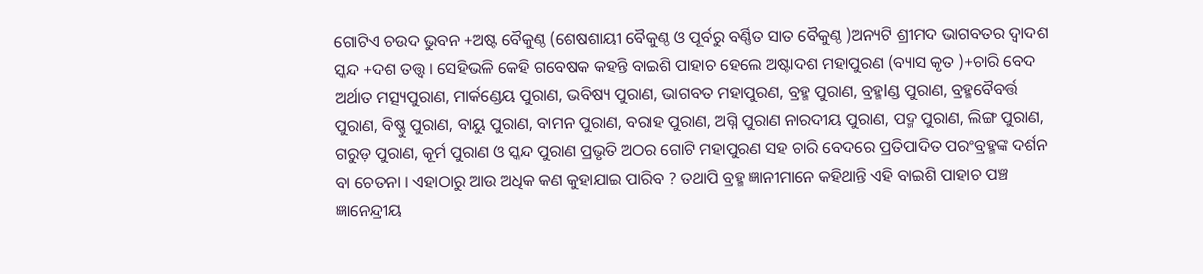ଗୋଟିଏ ଚଉଦ ଭୁବନ +ଅଷ୍ଟ ବୈକୁଣ୍ଠ (ଶେଷଶାୟୀ ବୈକୁଣ୍ଠ ଓ ପୂର୍ବରୁ ବର୍ଣ୍ଣିତ ସାତ ବୈକୁଣ୍ଠ )ଅନ୍ୟଟି ଶ୍ରୀମଦ ଭାଗବତର ଦ୍ୱାଦଶ ସ୍କନ୍ଦ +ଦଶ ତତ୍ତ୍ୱ । ସେହିଭଳି କେହି ଗବେଷକ କହନ୍ତି ବାଇଶି ପାହାଚ ହେଲେ ଅଷ୍ଟାଦଶ ମହାପୁରଣ (ବ୍ୟାସ କୃତ )+ଚାରି ବେଦ ଅର୍ଥାତ ମତ୍ସ୍ୟପୁରାଣ, ମାର୍କଣ୍ଡେୟ ପୁରାଣ, ଭବିଷ୍ୟ ପୁରାଣ, ଭାଗବତ ମହାପୁରଣ, ବ୍ରହ୍ମ ପୁରାଣ, ବ୍ରହ୍ମlଣ୍ଡ ପୁରାଣ, ବ୍ରହ୍ମବୈବର୍ତ୍ତ ପୁରାଣ, ବିଷ୍ଣୁ ପୁରାଣ, ବାୟୁ ପୁରାଣ, ବାମନ ପୁରାଣ, ବରାହ ପୁରାଣ, ଅଗ୍ନି ପୁରାଣ ନାରଦୀୟ ପୁରାଣ, ପଦ୍ମ ପୁରାଣ, ଲିଙ୍ଗ ପୁରାଣ, ଗରୁଡ଼ ପୁରାଣ, କୂର୍ମ ପୁରାଣ ଓ ସ୍କନ୍ଦ ପୁରାଣ ପ୍ରଭୃତି ଅଠର ଗୋଟି ମହାପୁରଣ ସହ ଚାରି ବେଦରେ ପ୍ରତିପାଦିତ ପରଂବ୍ରହ୍ମଙ୍କ ଦର୍ଶନ ବା ଚେତନା । ଏହାଠାରୁ ଆଉ ଅଧିକ କଣ କୁହାଯାଇ ପାରିବ ? ତଥାପି ବ୍ରହ୍ମ ଜ୍ଞାନୀମାନେ କହିଥାନ୍ତି ଏହି ବାଇଶି ପାହାଚ ପଞ୍ଚ ଜ୍ଞାନେନ୍ଦ୍ରୀୟ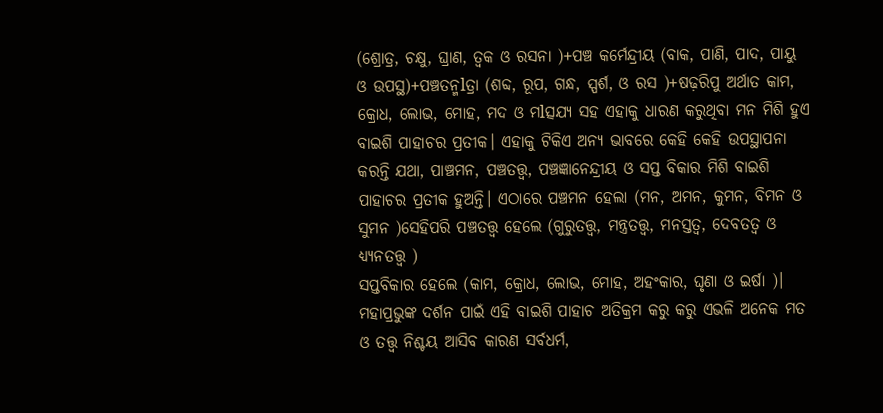(ଶ୍ରୋତ୍ର, ଚକ୍ଷୁ, ଘ୍ରାଣ, ତ୍ବକ ଓ ରସନା )+ପଞ୍ଚ କର୍ମେନ୍ଦ୍ରୀୟ (ବାକ, ପାଣି, ପାଦ, ପାୟୁ ଓ ଉପସ୍ଥ)+ପଞ୍ଚତନ୍ମlତ୍ରା (ଶବ୍ଦ, ରୂପ, ଗନ୍ଧ, ସ୍ପର୍ଶ, ଓ ରସ )+ଷଢ଼ରିପୁ ଅର୍ଥାତ କାମ, କ୍ରୋଧ, ଲୋଭ, ମୋହ, ମଦ ଓ ମlତ୍ସଯ୍ୟ ସହ ଏହାକୁ ଧାରଣ କରୁଥିବା ମନ ମିଶି ହୁଏ ବାଇଶି ପାହାଚର ପ୍ରତୀକ। ଏହାକୁ ଟିକିଏ ଅନ୍ୟ ଭାବରେ କେହି କେହି ଉପସ୍ଥାପନା କରନ୍ତି ଯଥା, ପାଞ୍ଚମନ, ପଞ୍ଚତତ୍ତ୍ୱ, ପଞ୍ଚଜ୍ଞାନେନ୍ଦ୍ରୀୟ ଓ ସପ୍ତ ବିକାର ମିଶି ବାଇଶି ପାହାଚର ପ୍ରତୀକ ହୁଅନ୍ତି। ଏଠାରେ ପଞ୍ଚମନ ହେଲା (ମନ, ଅମନ, କୁମନ, ବିମନ ଓ ସୁମନ )ସେହିପରି ପଞ୍ଚତତ୍ତ୍ୱ ହେଲେ (ଗୁରୁତତ୍ତ୍ୱ, ମନ୍ତ୍ରତତ୍ତ୍ୱ, ମନସ୍ତତ୍ୱ, ଦେବତତ୍ୱ ଓ ଧ୍ୟ୍ୟନତତ୍ତ୍ୱ )
ସପ୍ତବିକାର ହେଲେ (କାମ, କ୍ରୋଧ, ଲୋଭ, ମୋହ, ଅହଂକାର, ଘୃଣା ଓ ଇର୍ଷା )। ମହାପ୍ରଭୁଙ୍କ ଦର୍ଶନ ପାଇଁ ଏହି ବାଇଶି ପାହାଚ ଅତିକ୍ରମ କରୁ କରୁ ଏଭଳି ଅନେକ ମତ ଓ ତତ୍ତ୍ୱ ନିଶ୍ଚୟ ଆସିବ କାରଣ ସର୍ବଧର୍ମ,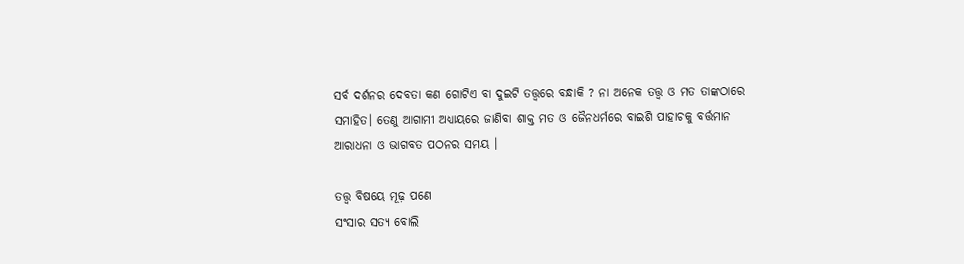ସର୍ବ ଦର୍ଶନର ଦେବତା କଣ ଗୋଟିଏ ବା ଦୁଇଟି ତତ୍ତ୍ୱରେ ବନ୍ଧାକି ? ନା ଅନେକ ତତ୍ତ୍ୱ ଓ ମତ ତାଙ୍କଠାରେ ସମାହିତ। ତେଣୁ ଆଗାମୀ ଅଧ୍ୟାୟରେ ଜାଣିବା ଶାକ୍ତ ମତ ଓ ଜୈନଧର୍ମରେ ବାଇଶି ପାହାଚକୁ ବର୍ତ୍ତମାନ ଆରାଧନା ଓ ଭାଗବତ ପଠନର ସମୟ ।

ତତ୍ତ୍ୱ ବିଷୟେ ମୂଢ଼ ପଣେ
ସଂସାର ସତ୍ୟ ବୋଲି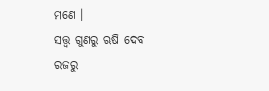ମଣେ ।
ସତ୍ତ୍ୱ ଗୁଣରୁ ଋଷି ଦେବ
ରଜରୁ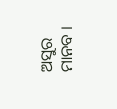ଅସୁର ମାନବ ।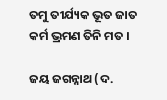ତମୁ ତୀର୍ଯ୍ୟକ ଭୂତ ଜାତ
କର୍ମ ଭ୍ରମଣ ତିନି ମତ ।

ଜୟ ଜଗନ୍ନାଥ (ଦ.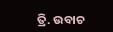ତ୍ରି. ଉବାଚ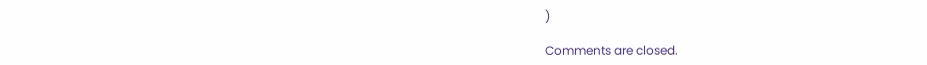)

Comments are closed.